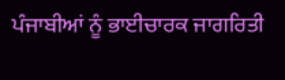ਪੰਜਾਬੀਆਂ ਨੂੰ ਭਾਈਚਾਰਕ ਜਾਗਰਿਤੀ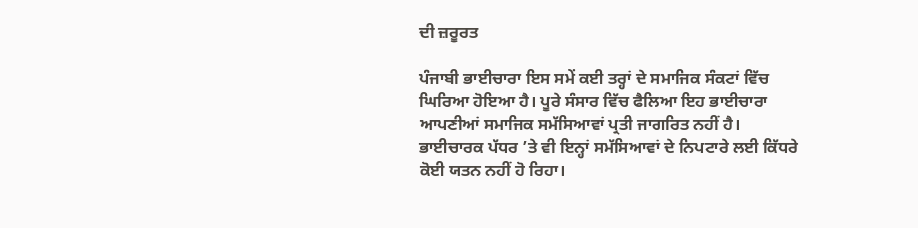ਦੀ ਜ਼ਰੂਰਤ

ਪੰਜਾਬੀ ਭਾਈਚਾਰਾ ਇਸ ਸਮੇਂ ਕਈ ਤਰ੍ਹਾਂ ਦੇ ਸਮਾਜਿਕ ਸੰਕਟਾਂ ਵਿੱਚ ਘਿਰਿਆ ਹੋਇਆ ਹੈ। ਪੂਰੇ ਸੰਸਾਰ ਵਿੱਚ ਫੈਲਿਆ ਇਹ ਭਾਈਚਾਰਾ ਆਪਣੀਆਂ ਸਮਾਜਿਕ ਸਮੱਸਿਆਵਾਂ ਪ੍ਰਤੀ ਜਾਗਰਿਤ ਨਹੀਂ ਹੈ। ਭਾਈਚਾਰਕ ਪੱਧਰ ’ਤੇ ਵੀ ਇਨ੍ਹਾਂ ਸਮੱਸਿਆਵਾਂ ਦੇ ਨਿਪਟਾਰੇ ਲਈ ਕਿੱਧਰੇ ਕੋਈ ਯਤਨ ਨਹੀਂ ਹੋ ਰਿਹਾ।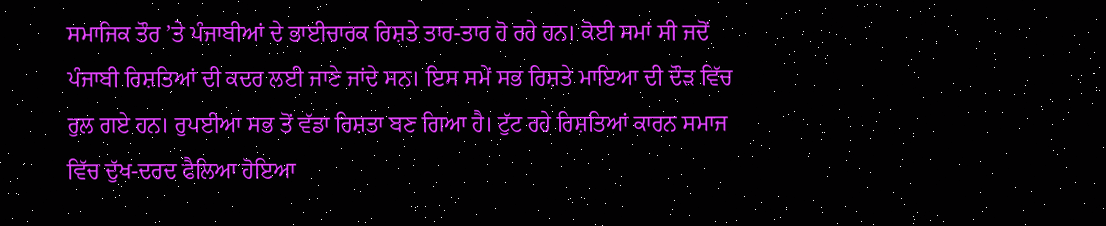ਸਮਾਜਿਕ ਤੌਰ ’ਤੇ ਪੰਜਾਬੀਆਂ ਦੇ ਭਾਈਚਾਰਕ ਰਿਸ਼ਤੇ ਤਾਰ-ਤਾਰ ਹੋ ਰਹੇ ਹਨ। ਕੋਈ ਸਮਾਂ ਸੀ ਜਦੋਂ ਪੰਜਾਬੀ ਰਿਸ਼ਤਿਆਂ ਦੀ ਕਦਰ ਲਈ ਜਾਣੇ ਜਾਂਦੇ ਸਨ। ਇਸ ਸਮੇਂ ਸਭ ਰਿਸ਼ਤੇ ਮਾਇਆ ਦੀ ਦੌੜ ਵਿੱਚ ਰੁਲ ਗਏ ਹਨ। ਰੁਪਈਆ ਸਭ ਤੋਂ ਵੱਡਾ ਰਿਸ਼ਤਾ ਬਣ ਗਿਆ ਹੈ। ਟੁੱਟ ਰਹੇ ਰਿਸ਼ਤਿਆਂ ਕਾਰਨ ਸਮਾਜ ਵਿੱਚ ਦੁੱਖ-ਦਰਦ ਫੈਲਿਆ ਹੋਇਆ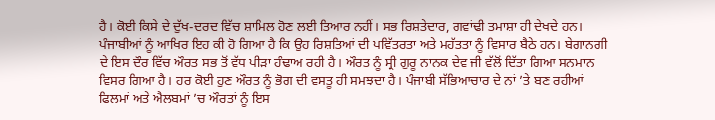ਹੈ। ਕੋਈ ਕਿਸੇ ਦੇ ਦੁੱਖ-ਦਰਦ ਵਿੱਚ ਸ਼ਾਮਿਲ ਹੋਣ ਲਈ ਤਿਆਰ ਨਹੀਂ। ਸਭ ਰਿਸ਼ਤੇਦਾਰ, ਗਵਾਂਢੀ ਤਮਾਸ਼ਾ ਹੀ ਦੇਖਦੇ ਹਨ। ਪੰਜਾਬੀਆਂ ਨੂੰ ਆਖਿਰ ਇਹ ਕੀ ਹੋ ਗਿਆ ਹੈ ਕਿ ਉਹ ਰਿਸ਼ਤਿਆਂ ਦੀ ਪਵਿੱਤਰਤਾ ਅਤੇ ਮਹੱਤਤਾ ਨੂੰ ਵਿਸਾਰ ਬੈਠੇ ਹਨ। ਬੇਗਾਨਗੀ ਦੇ ਇਸ ਦੌਰ ਵਿੱਚ ਔਰਤ ਸਭ ਤੋਂ ਵੱਧ ਪੀੜਾ ਹੰਢਾਅ ਰਹੀ ਹੈ। ਔਰਤ ਨੂੰ ਸ੍ਰੀ ਗੁਰੂ ਨਾਨਕ ਦੇਵ ਜੀ ਵੱਲੋਂ ਦਿੱਤਾ ਗਿਆ ਸਨਮਾਨ ਵਿਸਰ ਗਿਆ ਹੈ। ਹਰ ਕੋਈ ਹੁਣ ਔਰਤ ਨੂੰ ਭੋਗ ਦੀ ਵਸਤੂ ਹੀ ਸਮਝਦਾ ਹੈ। ਪੰਜਾਬੀ ਸੱਭਿਆਚਾਰ ਦੇ ਨਾਂ ’ਤੇ ਬਣ ਰਹੀਆਂ ਫਿਲਮਾਂ ਅਤੇ ਐਲਬਮਾਂ ’ਚ ਔਰਤਾਂ ਨੂੰ ਇਸ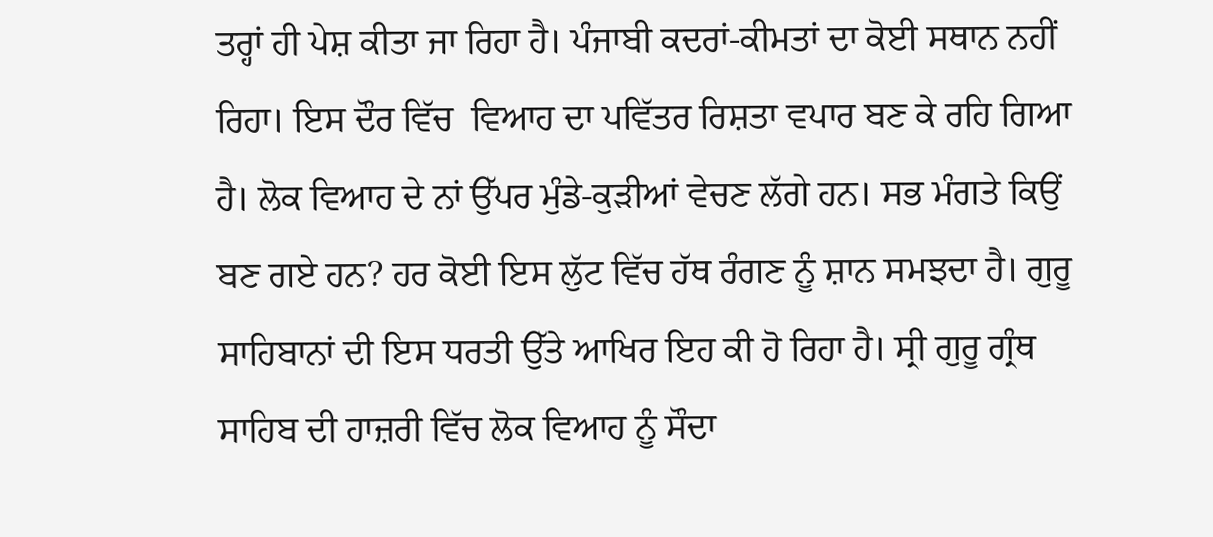ਤਰ੍ਹਾਂ ਹੀ ਪੇਸ਼ ਕੀਤਾ ਜਾ ਰਿਹਾ ਹੈ। ਪੰਜਾਬੀ ਕਦਰਾਂ-ਕੀਮਤਾਂ ਦਾ ਕੋਈ ਸਥਾਨ ਨਹੀਂ ਰਿਹਾ। ਇਸ ਦੌਰ ਵਿੱਚ  ਵਿਆਹ ਦਾ ਪਵਿੱਤਰ ਰਿਸ਼ਤਾ ਵਪਾਰ ਬਣ ਕੇ ਰਹਿ ਗਿਆ ਹੈ। ਲੋਕ ਵਿਆਹ ਦੇ ਨਾਂ ਉੱਪਰ ਮੁੰਡੇ-ਕੁੜੀਆਂ ਵੇਚਣ ਲੱਗੇ ਹਨ। ਸਭ ਮੰਗਤੇ ਕਿਉਂ ਬਣ ਗਏ ਹਨ? ਹਰ ਕੋਈ ਇਸ ਲੁੱਟ ਵਿੱਚ ਹੱਥ ਰੰਗਣ ਨੂੰ ਸ਼ਾਨ ਸਮਝਦਾ ਹੈ। ਗੁਰੂ ਸਾਹਿਬਾਨਾਂ ਦੀ ਇਸ ਧਰਤੀ ਉੱਤੇ ਆਖਿਰ ਇਹ ਕੀ ਹੋ ਰਿਹਾ ਹੈ। ਸ੍ਰੀ ਗੁਰੂ ਗ੍ਰੰਥ ਸਾਹਿਬ ਦੀ ਹਾਜ਼ਰੀ ਵਿੱਚ ਲੋਕ ਵਿਆਹ ਨੂੰ ਸੌਦਾ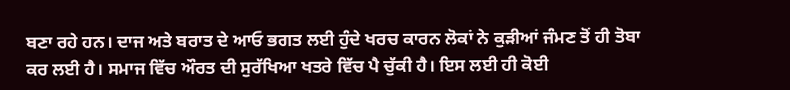ਬਣਾ ਰਹੇ ਹਨ। ਦਾਜ ਅਤੇ ਬਰਾਤ ਦੇ ਆਓ ਭਗਤ ਲਈ ਹੁੰਦੇ ਖਰਚ ਕਾਰਨ ਲੋਕਾਂ ਨੇ ਕੁੜੀਆਂ ਜੰਮਣ ਤੋਂ ਹੀ ਤੋਬਾ ਕਰ ਲਈ ਹੈ। ਸਮਾਜ ਵਿੱਚ ਔਰਤ ਦੀ ਸੁਰੱਖਿਆ ਖਤਰੇ ਵਿੱਚ ਪੈ ਚੁੱਕੀ ਹੈ। ਇਸ ਲਈ ਹੀ ਕੋਈ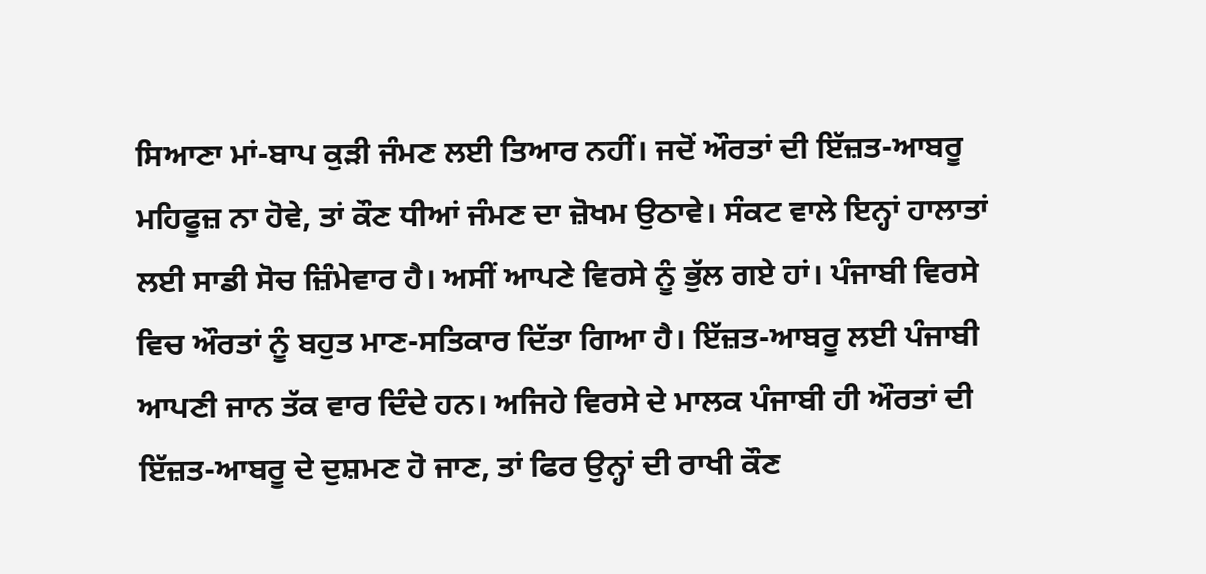ਸਿਆਣਾ ਮਾਂ-ਬਾਪ ਕੁੜੀ ਜੰਮਣ ਲਈ ਤਿਆਰ ਨਹੀਂ। ਜਦੋਂ ਔਰਤਾਂ ਦੀ ਇੱਜ਼ਤ-ਆਬਰੂ ਮਹਿਫੂਜ਼ ਨਾ ਹੋਵੇ, ਤਾਂ ਕੌਣ ਧੀਆਂ ਜੰਮਣ ਦਾ ਜ਼ੋਖਮ ਉਠਾਵੇ। ਸੰਕਟ ਵਾਲੇ ਇਨ੍ਹਾਂ ਹਾਲਾਤਾਂ ਲਈ ਸਾਡੀ ਸੋਚ ਜ਼ਿੰਮੇਵਾਰ ਹੈ। ਅਸੀਂ ਆਪਣੇ ਵਿਰਸੇ ਨੂੰ ਭੁੱਲ ਗਏ ਹਾਂ। ਪੰਜਾਬੀ ਵਿਰਸੇ ਵਿਚ ਔਰਤਾਂ ਨੂੰ ਬਹੁਤ ਮਾਣ-ਸਤਿਕਾਰ ਦਿੱਤਾ ਗਿਆ ਹੈ। ਇੱਜ਼ਤ-ਆਬਰੂ ਲਈ ਪੰਜਾਬੀ ਆਪਣੀ ਜਾਨ ਤੱਕ ਵਾਰ ਦਿੰਦੇ ਹਨ। ਅਜਿਹੇ ਵਿਰਸੇ ਦੇ ਮਾਲਕ ਪੰਜਾਬੀ ਹੀ ਔਰਤਾਂ ਦੀ ਇੱਜ਼ਤ-ਆਬਰੂ ਦੇ ਦੁਸ਼ਮਣ ਹੋ ਜਾਣ, ਤਾਂ ਫਿਰ ਉਨ੍ਹਾਂ ਦੀ ਰਾਖੀ ਕੌਣ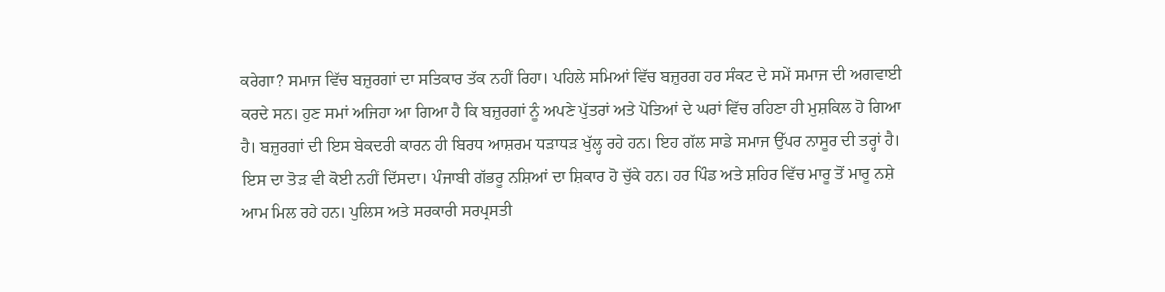ਕਰੇਗਾ? ਸਮਾਜ ਵਿੱਚ ਬਜ਼ੁਰਗਾਂ ਦਾ ਸਤਿਕਾਰ ਤੱਕ ਨਹੀਂ ਰਿਹਾ। ਪਹਿਲੇ ਸਮਿਆਂ ਵਿੱਚ ਬਜ਼ੁਰਗ ਹਰ ਸੰਕਟ ਦੇ ਸਮੇਂ ਸਮਾਜ ਦੀ ਅਗਵਾਈ ਕਰਦੇ ਸਨ। ਹੁਣ ਸਮਾਂ ਅਜਿਹਾ ਆ ਗਿਆ ਹੈ ਕਿ ਬਜ਼ੁਰਗਾਂ ਨੂੰ ਅਪਣੇ ਪੁੱਤਰਾਂ ਅਤੇ ਪੋਤਿਆਂ ਦੇ ਘਰਾਂ ਵਿੱਚ ਰਹਿਣਾ ਹੀ ਮੁਸ਼ਕਿਲ ਹੋ ਗਿਆ ਹੈ। ਬਜ਼ੁਰਗਾਂ ਦੀ ਇਸ ਬੇਕਦਰੀ ਕਾਰਨ ਹੀ ਬਿਰਧ ਆਸ਼ਰਮ ਧੜਾਧੜ ਖੁੱਲ੍ਹ ਰਹੇ ਹਨ। ਇਹ ਗੱਲ ਸਾਡੇ ਸਮਾਜ ਉੱਪਰ ਨਾਸੂਰ ਦੀ ਤਰ੍ਹਾਂ ਹੈ। ਇਸ ਦਾ ਤੋੜ ਵੀ ਕੋਈ ਨਹੀਂ ਦਿੱਸਦਾ। ਪੰਜਾਬੀ ਗੱਭਰੂ ਨਸ਼ਿਆਂ ਦਾ ਸ਼ਿਕਾਰ ਹੋ ਚੁੱਕੇ ਹਨ। ਹਰ ਪਿੰਡ ਅਤੇ ਸ਼ਹਿਰ ਵਿੱਚ ਮਾਰੂ ਤੋਂ ਮਾਰੂ ਨਸ਼ੇ ਆਮ ਮਿਲ ਰਹੇ ਹਨ। ਪੁਲਿਸ ਅਤੇ ਸਰਕਾਰੀ ਸਰਪ੍ਰਸਤੀ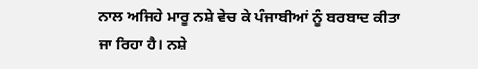ਨਾਲ ਅਜਿਹੇ ਮਾਰੂ ਨਸ਼ੇ ਵੇਚ ਕੇ ਪੰਜਾਬੀਆਂ ਨੂੰ ਬਰਬਾਦ ਕੀਤਾ ਜਾ ਰਿਹਾ ਹੈ। ਨਸ਼ੇ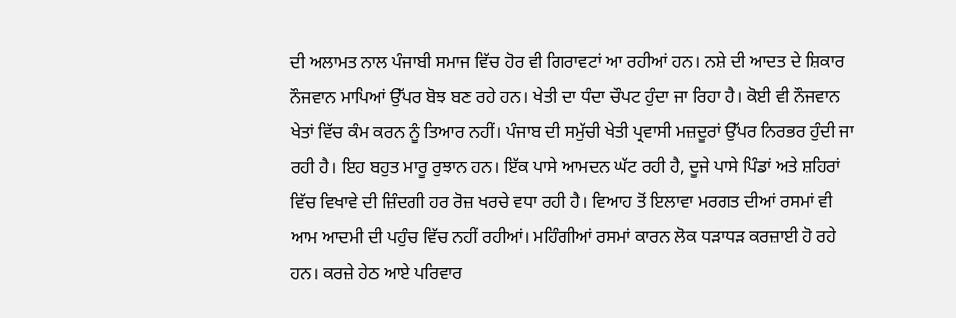ਦੀ ਅਲਾਮਤ ਨਾਲ ਪੰਜਾਬੀ ਸਮਾਜ ਵਿੱਚ ਹੋਰ ਵੀ ਗਿਰਾਵਟਾਂ ਆ ਰਹੀਆਂ ਹਨ। ਨਸ਼ੇ ਦੀ ਆਦਤ ਦੇ ਸ਼ਿਕਾਰ ਨੌਜਵਾਨ ਮਾਪਿਆਂ ਉੱਪਰ ਬੋਝ ਬਣ ਰਹੇ ਹਨ। ਖੇਤੀ ਦਾ ਧੰਦਾ ਚੌਪਟ ਹੁੰਦਾ ਜਾ ਰਿਹਾ ਹੈ। ਕੋਈ ਵੀ ਨੌਜਵਾਨ ਖੇਤਾਂ ਵਿੱਚ ਕੰਮ ਕਰਨ ਨੂੰ ਤਿਆਰ ਨਹੀਂ। ਪੰਜਾਬ ਦੀ ਸਮੁੱਚੀ ਖੇਤੀ ਪ੍ਰਵਾਸੀ ਮਜ਼ਦੂਰਾਂ ਉੱਪਰ ਨਿਰਭਰ ਹੁੰਦੀ ਜਾ ਰਹੀ ਹੈ। ਇਹ ਬਹੁਤ ਮਾਰੂ ਰੁਝਾਨ ਹਨ। ਇੱਕ ਪਾਸੇ ਆਮਦਨ ਘੱਟ ਰਹੀ ਹੈ, ਦੂਜੇ ਪਾਸੇ ਪਿੰਡਾਂ ਅਤੇ ਸ਼ਹਿਰਾਂ ਵਿੱਚ ਵਿਖਾਵੇ ਦੀ ਜ਼ਿੰਦਗੀ ਹਰ ਰੋਜ਼ ਖਰਚੇ ਵਧਾ ਰਹੀ ਹੈ। ਵਿਆਹ ਤੋਂ ਇਲਾਵਾ ਮਰਗਤ ਦੀਆਂ ਰਸਮਾਂ ਵੀ ਆਮ ਆਦਮੀ ਦੀ ਪਹੁੰਚ ਵਿੱਚ ਨਹੀਂ ਰਹੀਆਂ। ਮਹਿੰਗੀਆਂ ਰਸਮਾਂ ਕਾਰਨ ਲੋਕ ਧੜਾਧੜ ਕਰਜ਼ਾਈ ਹੋ ਰਹੇ ਹਨ। ਕਰਜ਼ੇ ਹੇਠ ਆਏ ਪਰਿਵਾਰ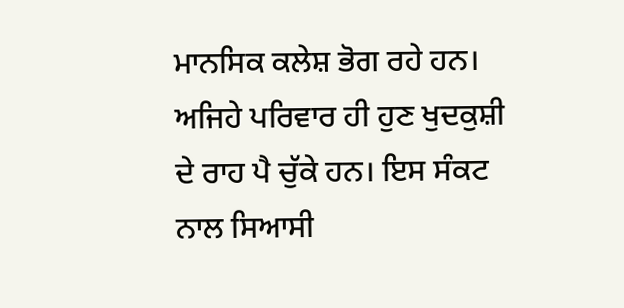ਮਾਨਸਿਕ ਕਲੇਸ਼ ਭੋਗ ਰਹੇ ਹਨ। ਅਜਿਹੇ ਪਰਿਵਾਰ ਹੀ ਹੁਣ ਖੁਦਕੁਸ਼ੀ ਦੇ ਰਾਹ ਪੈ ਚੁੱਕੇ ਹਨ। ਇਸ ਸੰਕਟ ਨਾਲ ਸਿਆਸੀ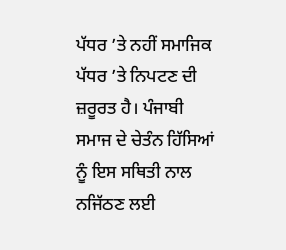ਪੱਧਰ ’ਤੇ ਨਹੀਂ ਸਮਾਜਿਕ ਪੱਧਰ ’ਤੇ ਨਿਪਟਣ ਦੀ ਜ਼ਰੂਰਤ ਹੈ। ਪੰਜਾਬੀ ਸਮਾਜ ਦੇ ਚੇਤੰਨ ਹਿੱਸਿਆਂ ਨੂੰ ਇਸ ਸਥਿਤੀ ਨਾਲ ਨਜਿੱਠਣ ਲਈ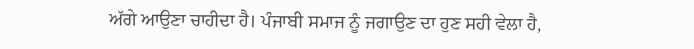ਅੱਗੇ ਆਉਣਾ ਚਾਹੀਦਾ ਹੈ। ਪੰਜਾਬੀ ਸਮਾਜ ਨੂੰ ਜਗਾਉਣ ਦਾ ਹੁਣ ਸਹੀ ਵੇਲਾ ਹੈ,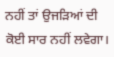ਨਹੀਂ ਤਾਂ ਉਜੜਿਆਂ ਦੀ ਕੋਈ ਸਾਰ ਨਹੀਂ ਲਵੇਗਾ।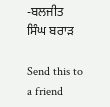-ਬਲਜੀਤ ਸਿੰਘ ਬਰਾੜ

Send this to a friend